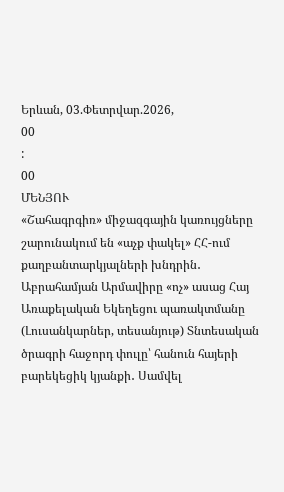Երևան, 03.Փետրվար.2026,
00
:
00
ՄԵՆՅՈՒ
«Շահագրգիռ» միջազգային կառույցները շարունակում են «աչք փակել» ՀՀ-ում քաղբանտարկյալների խնդրին․ Աբրահամյան Արմավիրը «ոչ» ասաց Հայ Առաքելական Եկեղեցու պառակտմանը (Լուսանկարներ, տեսանյութ) Տնտեսական ծրագրի հաջորդ փուլը՝ հանուն հայերի բարեկեցիկ կյանքի․ Սամվել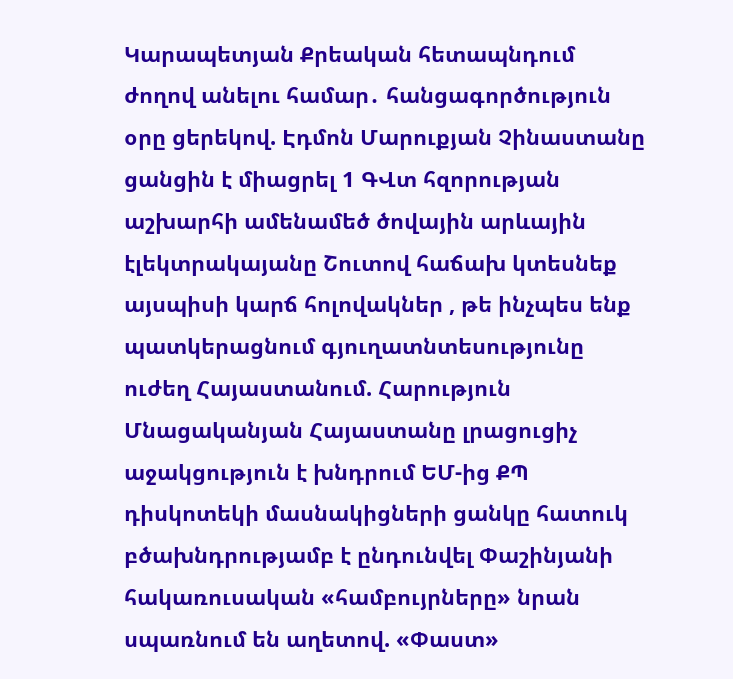Կարապետյան Քրեական հետապնդում ժողով անելու համար․ հանցագործություն օրը ցերեկով. Էդմոն Մարուքյան Չինաստանը ցանցին է միացրել 1 ԳՎտ հզորության աշխարհի ամենամեծ ծովային արևային էլեկտրակայանը Շուտով հաճախ կտեսնեք այսպիսի կարճ հոլովակներ , թե ինչպես ենք պատկերացնում գյուղատնտեսությունը ուժեղ Հայաստանում. Հարություն Մնացականյան Հայաստանը լրացուցիչ աջակցություն է խնդրում ԵՄ-ից ՔՊ դիսկոտեկի մասնակիցների ցանկը հատուկ բծախնդրությամբ է ընդունվել Փաշինյանի հակառուսական «համբույրները» նրան սպառնում են աղետով. «Փաստ»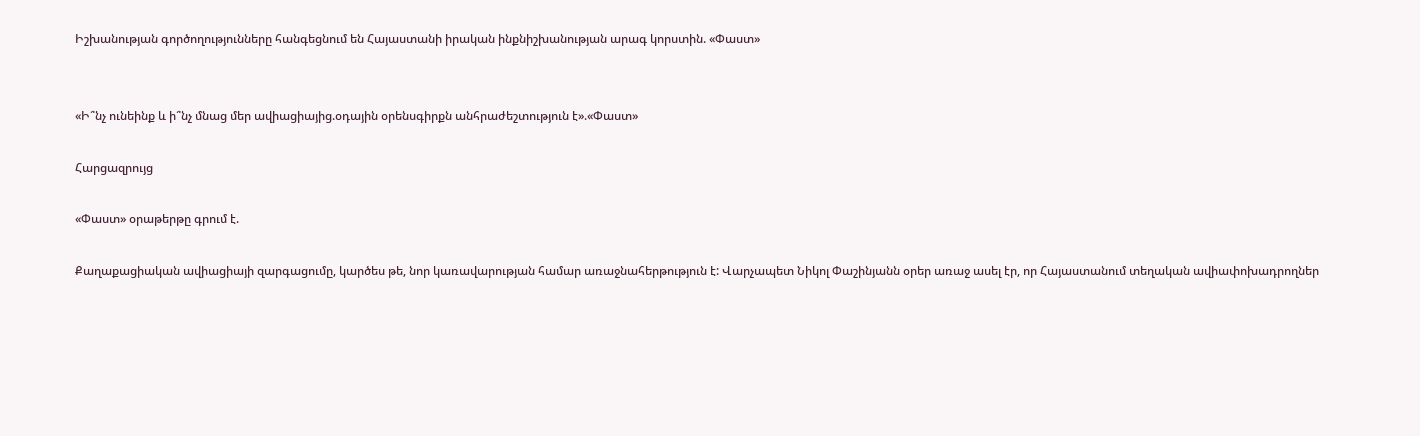Իշխանության գործողությունները հանգեցնում են Հայաստանի իրական ինքնիշխանության արագ կորստին. «Փաստ»


«Ի՞նչ ունեինք և ի՞նչ մնաց մեր ավիացիայից.օդային օրենսգիրքն անհրաժեշտություն է».«Փաստ»

Հարցազրույց

«Փաստ» օրաթերթը գրում է.

Քաղաքացիական ավիացիայի զարգացումը, կարծես թե, նոր կառավարության համար առաջնահերթություն է: Վարչապետ Նիկոլ Փաշինյանն օրեր առաջ ասել էր, որ Հայաստանում տեղական ավիափոխադրողներ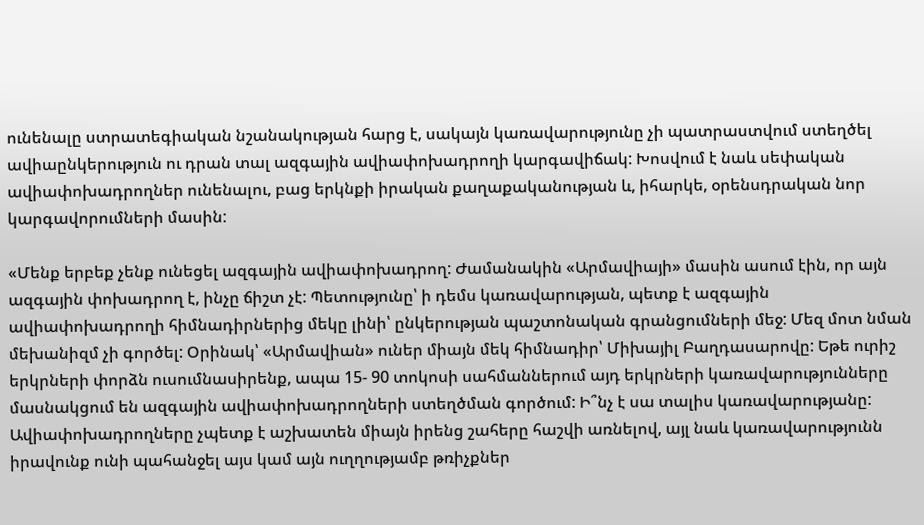ունենալը ստրատեգիական նշանակության հարց է, սակայն կառավարությունը չի պատրաստվում ստեղծել ավիաընկերություն ու դրան տալ ազգային ավիափոխադրողի կարգավիճակ: Խոսվում է նաև սեփական ավիափոխադրողներ ունենալու, բաց երկնքի իրական քաղաքականության և, իհարկե, օրենսդրական նոր կարգավորումների մասին:

«Մենք երբեք չենք ունեցել ազգային ավիափոխադրող: Ժամանակին «Արմավիայի» մասին ասում էին, որ այն ազգային փոխադրող է, ինչը ճիշտ չէ: Պետությունը՝ ի դեմս կառավարության, պետք է ազգային ավիափոխադրողի հիմնադիրներից մեկը լինի՝ ընկերության պաշտոնական գրանցումների մեջ: Մեզ մոտ նման մեխանիզմ չի գործել: Օրինակ՝ «Արմավիան» ուներ միայն մեկ հիմնադիր՝ Միխայիլ Բաղդասարովը: Եթե ուրիշ երկրների փորձն ուսումնասիրենք, ապա 15- 90 տոկոսի սահմաններում այդ երկրների կառավարությունները մասնակցում են ազգային ավիափոխադրողների ստեղծման գործում: Ի՞նչ է սա տալիս կառավարությանը: Ավիափոխադրողները չպետք է աշխատեն միայն իրենց շահերը հաշվի առնելով, այլ նաև կառավարությունն իրավունք ունի պահանջել այս կամ այն ուղղությամբ թռիչքներ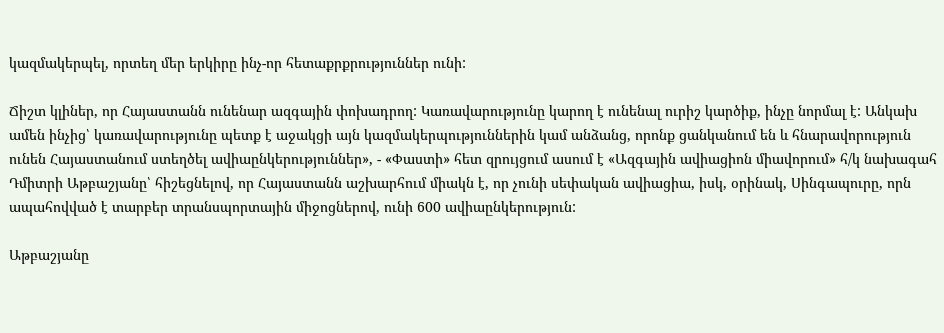կազմակերպել, որտեղ մեր երկիրը ինչ-որ հետաքրքրություններ ունի:

Ճիշտ կլիներ, որ Հայաստանն ունենար ազգային փոխադրող: Կառավարությունը կարող է ունենալ ուրիշ կարծիք, ինչը նորմալ է: Անկախ ամեն ինչից՝ կառավարությունը պետք է աջակցի այն կազմակերպություններին կամ անձանց, որոնք ցանկանում են և հնարավորություն ունեն Հայաստանում ստեղծել ավիաընկերություններ», - «Փաստի» հետ զրույցում ասում է «Ազգային ավիացիոն միավորում» հ/կ նախագահ Դմիտրի Աթբաշյանը՝ հիշեցնելով, որ Հայաստանն աշխարհում միակն է, որ չունի սեփական ավիացիա, իսկ, օրինակ, Սինգապուրը, որն ապահովված է տարբեր տրանսպորտային միջոցներով, ունի 600 ավիաընկերություն:

Աթբաշյանը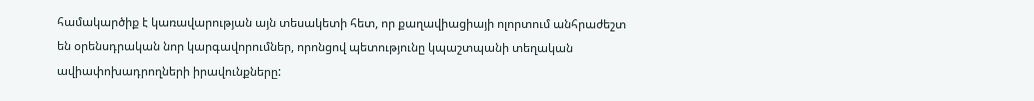համակարծիք է կառավարության այն տեսակետի հետ, որ քաղավիացիայի ոլորտում անհրաժեշտ են օրենսդրական նոր կարգավորումներ, որոնցով պետությունը կպաշտպանի տեղական ավիափոխադրողների իրավունքները: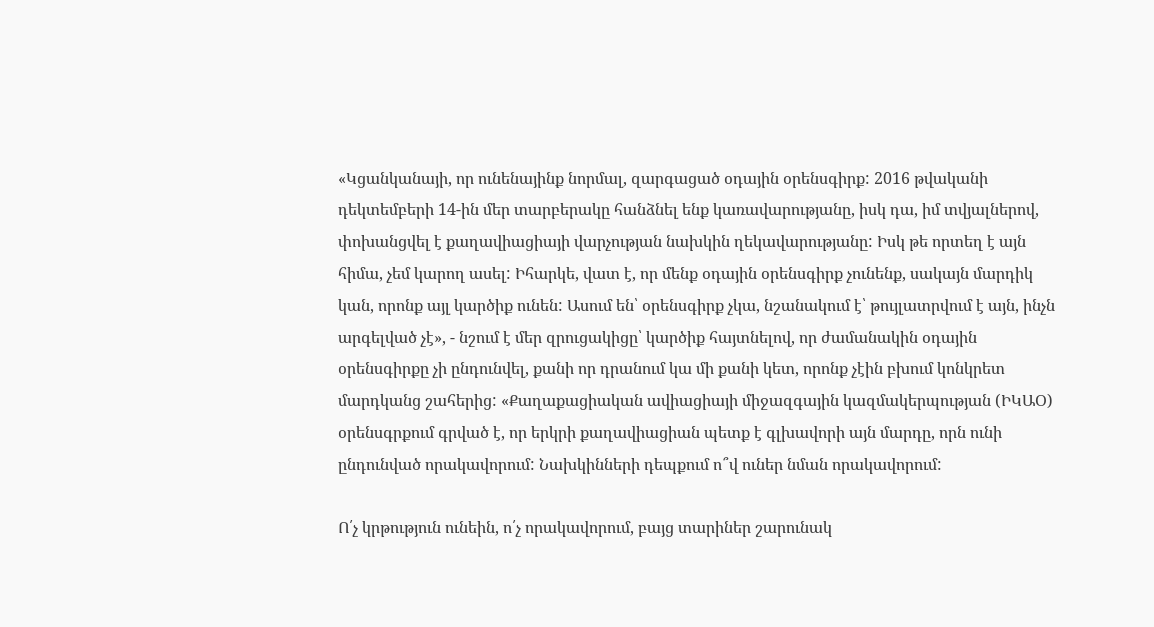«Կցանկանայի, որ ունենայինք նորմալ, զարգացած օդային օրենսգիրք: 2016 թվականի դեկտեմբերի 14-ին մեր տարբերակը հանձնել ենք կառավարությանը, իսկ դա, իմ տվյալներով, փոխանցվել է քաղավիացիայի վարչության նախկին ղեկավարությանը: Իսկ թե որտեղ է այն հիմա, չեմ կարող ասել: Իհարկե, վատ է, որ մենք օդային օրենսգիրք չունենք, սակայն մարդիկ կան, որոնք այլ կարծիք ունեն: Ասում են՝ օրենսգիրք չկա, նշանակում է՝ թույլատրվում է այն, ինչն արգելված չէ», - նշում է մեր զրուցակիցը՝ կարծիք հայտնելով, որ ժամանակին օդային օրենսգիրքը չի ընդունվել, քանի որ դրանում կա մի քանի կետ, որոնք չէին բխում կոնկրետ մարդկանց շահերից: «Քաղաքացիական ավիացիայի միջազգային կազմակերպության (ԻԿԱՕ) օրենսգրքում գրված է, որ երկրի քաղավիացիան պետք է գլխավորի այն մարդը, որն ունի ընդունված որակավորում: Նախկինների դեպքում ո՞վ ուներ նման որակավորում:

Ո՛չ կրթություն ունեին, ո՛չ որակավորում, բայց տարիներ շարունակ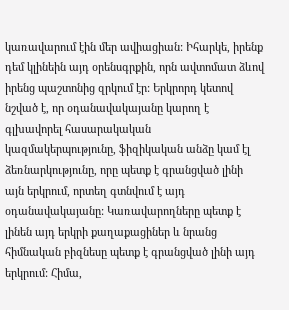կառավարում էին մեր ավիացիան: Իհարկե, իրենք դեմ կլինեին այդ օրենսգրքին, որն ավտոմատ ձևով իրենց պաշտոնից զրկում էր: Երկրորդ կետով նշված է, որ օդանավակայանը կարող է գլխավորել հասարակական կազմակերպությունը, ֆիզիկական անձը կամ էլ ձեռնարկությունը, որը պետք է գրանցված լինի այն երկրում, որտեղ գտնվում է այդ օդանավակայանը: Կառավարողները պետք է լինեն այդ երկրի քաղաքացիներ և նրանց հիմնական բիզնեսը պետք է գրանցված լինի այդ երկրում: Հիմա,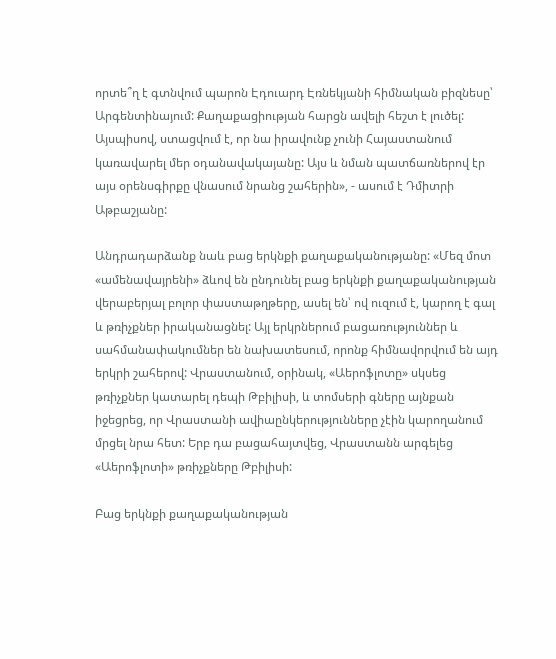որտե՞ղ է գտնվում պարոն Էդուարդ Էռնեկյանի հիմնական բիզնեսը՝ Արգենտինայում: Քաղաքացիության հարցն ավելի հեշտ է լուծել: Այսպիսով, ստացվում է, որ նա իրավունք չունի Հայաստանում կառավարել մեր օդանավակայանը: Այս և նման պատճառներով էր այս օրենսգիրքը վնասում նրանց շահերին», - ասում է Դմիտրի Աթբաշյանը:

Անդրադարձանք նաև բաց երկնքի քաղաքականությանը: «Մեզ մոտ «ամենավայրենի» ձևով են ընդունել բաց երկնքի քաղաքականության վերաբերյալ բոլոր փաստաթղթերը, ասել են՝ ով ուզում է, կարող է գալ և թռիչքներ իրականացնել: Այլ երկրներում բացառություններ և սահմանափակումներ են նախատեսում, որոնք հիմնավորվում են այդ երկրի շահերով: Վրաստանում, օրինակ, «Աերոֆլոտը» սկսեց թռիչքներ կատարել դեպի Թբիլիսի, և տոմսերի գները այնքան իջեցրեց, որ Վրաստանի ավիաընկերությունները չէին կարողանում մրցել նրա հետ: Երբ դա բացահայտվեց, Վրաստանն արգելեց «Աերոֆլոտի» թռիչքները Թբիլիսի:

Բաց երկնքի քաղաքականության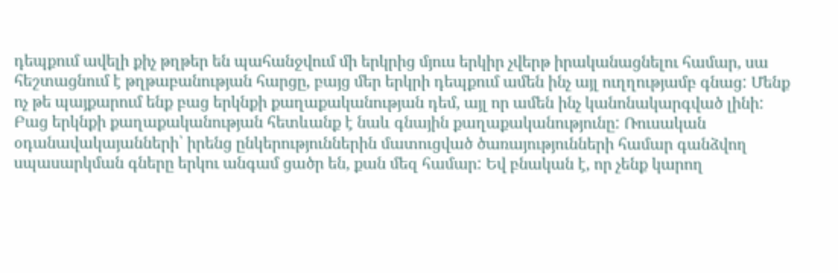դեպքում ավելի քիչ թղթեր են պահանջվում մի երկրից մյուս երկիր չվերթ իրականացնելու համար, սա հեշտացնում է թղթաբանության հարցը, բայց մեր երկրի դեպքում ամեն ինչ այլ ուղղությամբ գնաց: Մենք ոչ թե պայքարում ենք բաց երկնքի քաղաքականության դեմ, այլ որ ամեն ինչ կանոնակարգված լինի: Բաց երկնքի քաղաքականության հետևանք է նաև գնային քաղաքականությունը: Ռուսական օդանավակայանների՝ իրենց ընկերություններին մատուցված ծառայությունների համար գանձվող սպասարկման գները երկու անգամ ցածր են, քան մեզ համար: Եվ բնական է, որ չենք կարող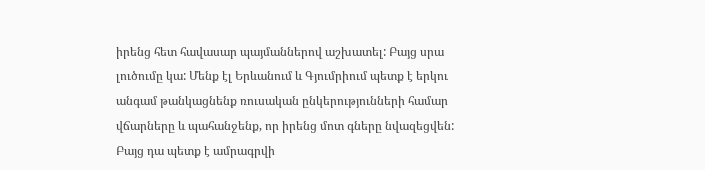իրենց հետ հավասար պայմաններով աշխատել: Բայց սրա լուծումը կա: Մենք էլ Երևանում և Գյումրիում պետք է երկու անգամ թանկացնենք ռուսական ընկերությունների համար վճարները և պահանջենք, որ իրենց մոտ գները նվազեցվեն: Բայց դա պետք է ամրագրվի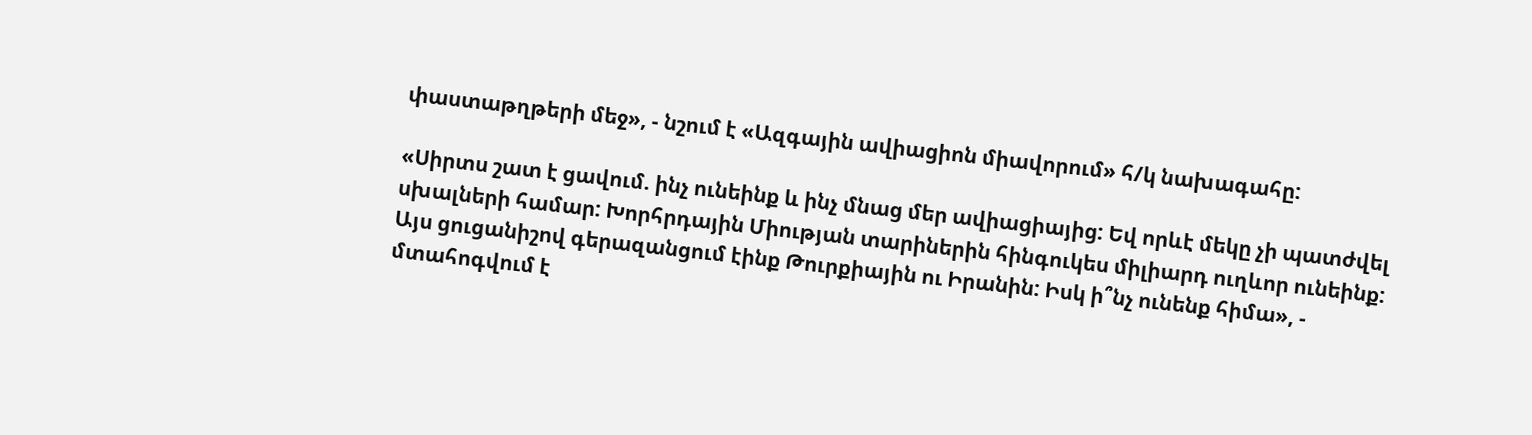փաստաթղթերի մեջ», - նշում է «Ազգային ավիացիոն միավորում» հ/կ նախագահը:

«Սիրտս շատ է ցավում. ինչ ունեինք և ինչ մնաց մեր ավիացիայից: Եվ որևէ մեկը չի պատժվել սխալների համար: Խորհրդային Միության տարիներին հինգուկես միլիարդ ուղևոր ունեինք: Այս ցուցանիշով գերազանցում էինք Թուրքիային ու Իրանին: Իսկ ի՞նչ ունենք հիմա», - մտահոգվում է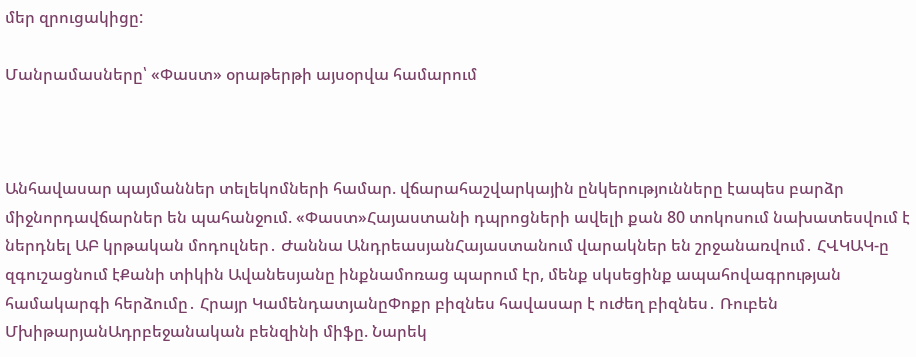մեր զրուցակիցը:

Մանրամասները՝ «Փաստ» օրաթերթի այսօրվա համարում



Անհավասար պայմաններ տելեկոմների համար. վճարահաշվարկային ընկերությունները էապես բարձր միջնորդավճարներ են պահանջում. «Փաստ»Հայաստանի դպրոցների ավելի քան 80 տոկոսում նախատեսվում է ներդնել ԱԲ կրթական մոդուլներ․ Ժաննա ԱնդրեասյանՀայաստանում վարակներ են շրջանառվում․ ՀՎԿԱԿ-ը զգուշացնում էՔանի տիկին Ավանեսյանը ինքնամոռաց պարում էր, մենք սկսեցինք ապահովագրության համակարգի հերձումը․ Հրայր ԿամենդատյանըՓոքր բիզնես հավասար է ուժեղ բիզնես․ Ռուբեն ՄխիթարյանԱդրբեջանական բենզինի միֆը. Նարեկ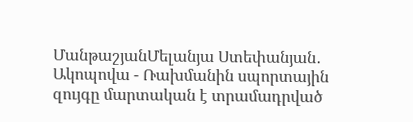ՄանթաշյանՄելանյա Ստեփանյան․ Ակոպովա - Ռախմանին սպորտային զույգը մարտական է տրամադրված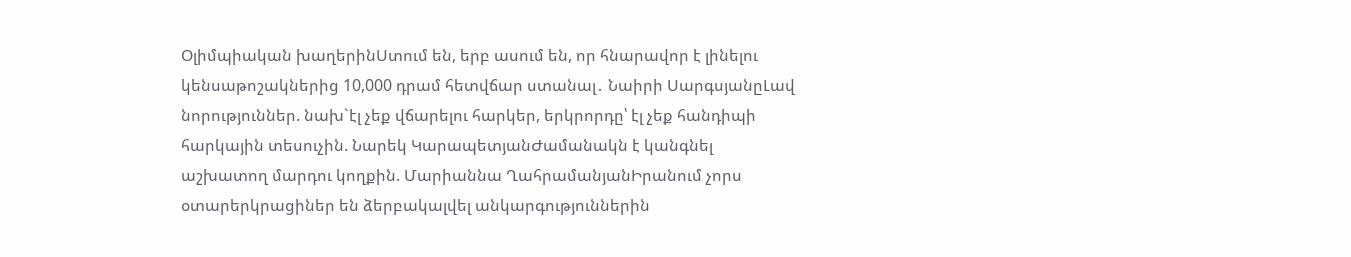Օլիմպիական խաղերինՍտում են, երբ ասում են, որ հնարավոր է լինելու կենսաթոշակներից 10,000 դրամ հետվճար ստանալ․ Նաիրի ՍարգսյանըԼավ նորություններ. նախ`էլ չեք վճարելու հարկեր, երկրորդը՝ էլ չեք հանդիպի հարկային տեսուչին. Նարեկ ԿարապետյանԺամանակն է կանգնել աշխատող մարդու կողքին. Մարիաննա ՂահրամանյանԻրանում չորս օտարերկրացիներ են ձերբակալվել անկարգություններին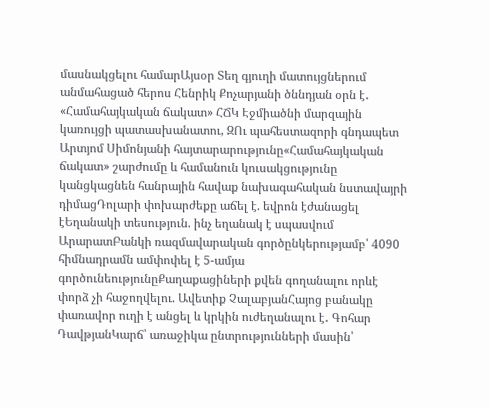մասնակցելու համարԱյսօր Տեղ գյուղի մատույցներում անմահացած հերոս Հենրիկ Քոչարյանի ծննդյան օրն է․ «Համահայկական ճակատ» ՀՃԿ Էջմիածնի մարզային կառույցի պատասխանատու, ԶՈւ պահեստազորի գնդապետ Արտյոմ Սիմոնյանի հայտարարությունը«Համահայկական ճակատ» շարժումը և համանուն կուսակցությունը կանցկացնեն հանրային հավաք նախագահական նստավայրի դիմացԴոլարի փոխարժեքը աճել է. եվրոն էժանացել էԵղանակի տեսություն. ինչ եղանակ է սպասվում ԱրարատԲանկի ռազմավարական գործընկերությամբ՝ 4090 հիմնադրամն ամփոփել է 5-ամյա գործունեությունըՔաղաքացիների քվեն գողանալու որևէ փորձ չի հաջողվելու. Ավետիք ՉալաբյանՀայոց բանակը փառավոր ուղի է անցել և կրկին ուժեղանալու է․ Գոհար ԴավթյանԿարճ՝ առաջիկա ընտրությունների մասին՝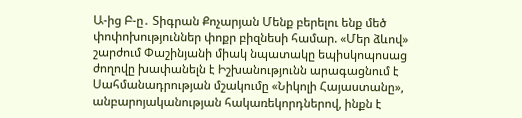Ա-ից Բ-ը․ Տիգրան Քոչարյան Մենք բերելու ենք մեծ փոփոխություններ փոքր բիզնեսի համար. «Մեր ձևով» շարժում Փաշինյանի միակ նպատակը եպիսկոպոսաց ժողովը խափանելն է Իշխանությունն արագացնում է Սահմանադրության մշակումը «Նիկոլի Հայաստանը», անբարոյականության հակառեկորդներով, ինքն է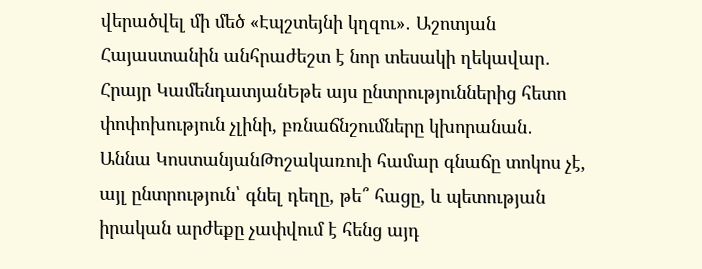վերածվել մի մեծ «Էպշտեյնի կղզու»․ Աշոտյան Հայաստանին անհրաժեշտ է նոր տեսակի ղեկավար․ Հրայր ԿամենդատյանԵթե այս ընտրություններից հետո փոփոխություն չլինի, բռնաճնշումները կխորանան․ Աննա ԿոստանյանԹոշակառուի համար գնաճը տոկոս չէ, այլ ընտրություն՝ գնել դեղը, թե՞ հացը, և պետության իրական արժեքը չափվում է հենց այդ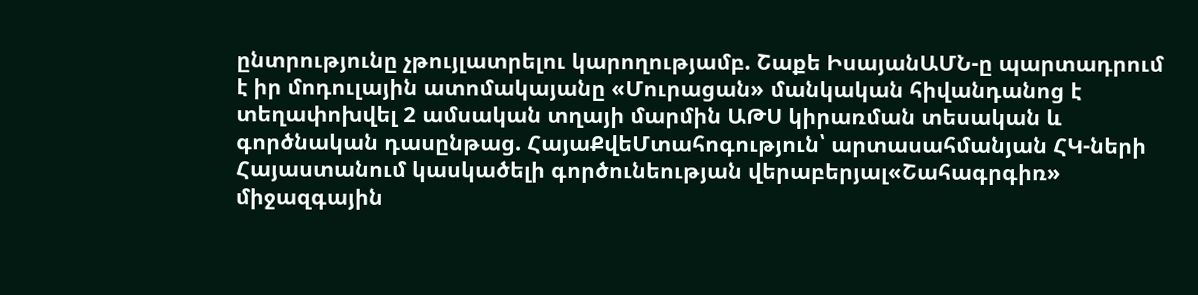ընտրությունը չթույլատրելու կարողությամբ. Շաքե ԻսայանԱՄՆ-ը պարտադրում է իր մոդուլային ատոմակայանը «Մուրացան» մանկական հիվանդանոց է տեղափոխվել 2 ամսական տղայի մարմին ԱԹՍ կիրառման տեսական և գործնական դասընթաց. ՀայաՔվեՄտահոգություն՝ արտասահմանյան ՀԿ-ների Հայաստանում կասկածելի գործունեության վերաբերյալ«Շահագրգիռ» միջազգային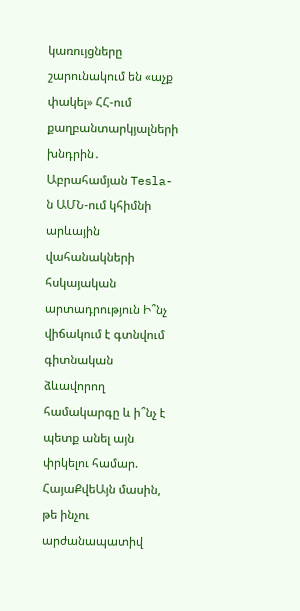կառույցները շարունակում են «աչք փակել» ՀՀ-ում քաղբանտարկյալների խնդրին․ Աբրահամյան Tesla-ն ԱՄՆ-ում կհիմնի արևային վահանակների հսկայական արտադրություն Ի՞նչ վիճակում է գտնվում գիտնական ձևավորող համակարգը և ի՞նչ է պետք անել այն փրկելու համար. ՀայաՔվեԱյն մասին, թե ինչու արժանապատիվ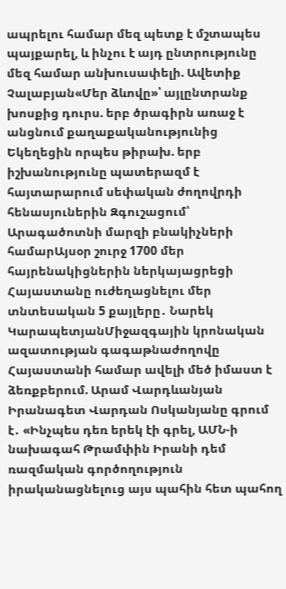ապրելու համար մեզ պետք է մշտապես պայքարել, և ինչու է այդ ընտրությունը մեզ համար անխուսափելի. Ավետիք Չալաբյան«Մեր ձևովը»՝ այլընտրանք խոսքից դուրս. երբ ծրագիրն առաջ է անցնում քաղաքականությունից Եկեղեցին որպես թիրախ. երբ իշխանությունը պատերազմ է հայտարարում սեփական ժողովրդի հենասյուներին Զգուշացում՝ Արագածոտնի մարզի բնակիչների համարԱյսօր շուրջ 1700 մեր հայրենակիցներին ներկայացրեցի Հայաստանը ուժեղացնելու մեր տնտեսական 5 քայլերը․ Նարեկ ԿարապետյանՄիջազգային կրոնական ազատության գագաթնաժողովը Հայաստանի համար ավելի մեծ իմաստ է ձեռքբերում. Արամ Վարդևանյան Իրանագետ Վարդան Ոսկանյանը գրում է․ «Ինչպես դեռ երեկ էի գրել, ԱՄՆ-ի նախագահ Թրամփին Իրանի դեմ ռազմական գործողություն իրականացնելուց այս պահին հետ պահող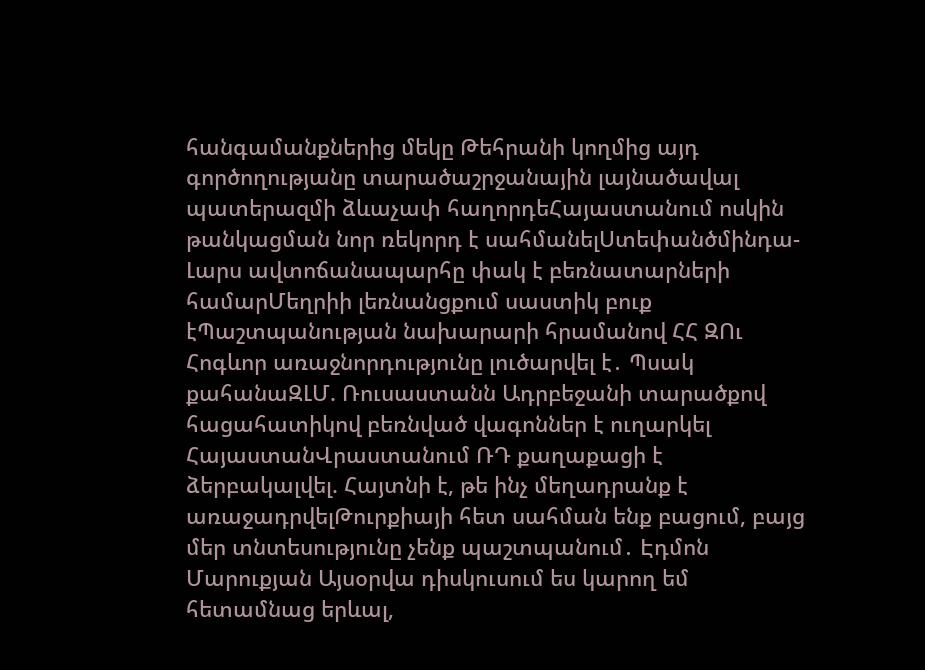հանգամանքներից մեկը Թեհրանի կողմից այդ գործողությանը տարածաշրջանային լայնածավալ պատերազմի ձևաչափ հաղորդեՀայաստանում ոսկին թանկացման նոր ռեկորդ է սահմանելՍտեփանծմինդա-Լարս ավտոճանապարհը փակ է բեռնատարների համարՄեղրիի լեռնանցքում սաստիկ բուք էՊաշտպանության նախարարի հրամանով ՀՀ ԶՈւ Հոգևոր առաջնորդությունը լուծարվել է․ Պսակ քահանաԶԼՄ. Ռուսաստանն Ադրբեջանի տարածքով հացահատիկով բեռնված վագոններ է ուղարկել ՀայաստանՎրաստանում ՌԴ քաղաքացի է ձերբակալվել. Հայտնի է, թե ինչ մեղադրանք է առաջադրվելԹուրքիայի հետ սահման ենք բացում, բայց մեր տնտեսությունը չենք պաշտպանում․ Էդմոն Մարուքյան Այսօրվա դիսկուսում ես կարող եմ հետամնաց երևալ,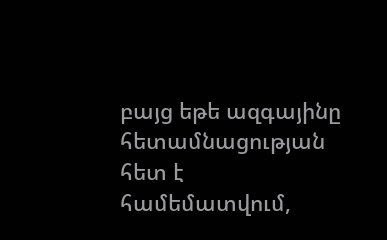բայց եթե ազգայինը հետամնացության հետ է համեմատվում,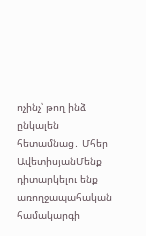ոչինչ՝ թող ինձ ընկալեն հետամնաց․ Մհեր ԱվետիսյանՄենք դիտարկելու ենք առողջապահական համակարգի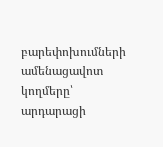բարեփոխումների ամենացավոտ կողմերը՝ արդարացի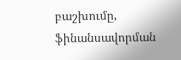բաշխումը, ֆինանսավորման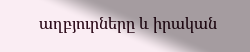աղբյուրները և իրական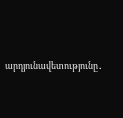արդյունավետությունը․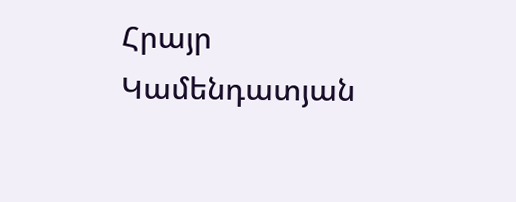Հրայր Կամենդատյան